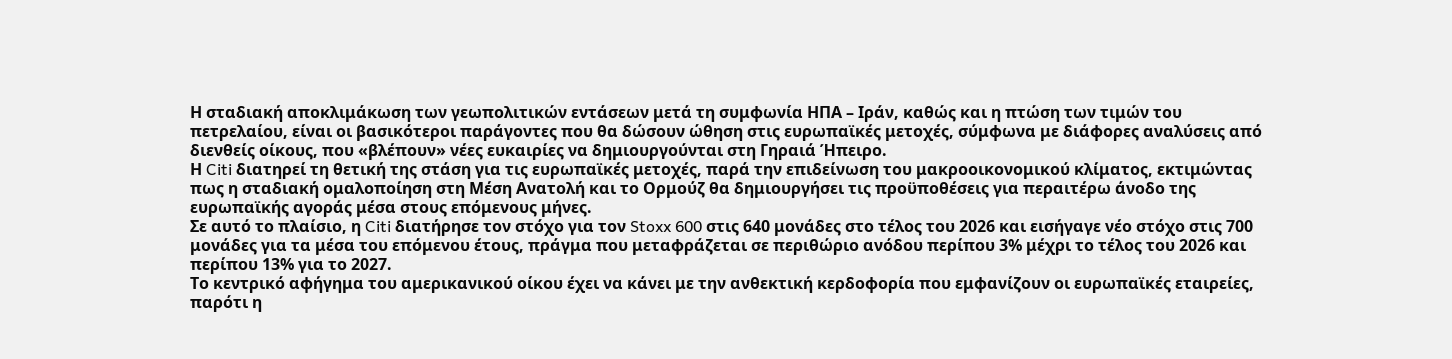Η σταδιακή αποκλιμάκωση των γεωπολιτικών εντάσεων μετά τη συμφωνία ΗΠΑ – Ιράν, καθώς και η πτώση των τιμών του πετρελαίου, είναι οι βασικότεροι παράγοντες που θα δώσουν ώθηση στις ευρωπαϊκές μετοχές, σύμφωνα με διάφορες αναλύσεις από διενθείς οίκους, που «βλέπουν» νέες ευκαιρίες να δημιουργούνται στη Γηραιά Ήπειρο.
Η Citi διατηρεί τη θετική της στάση για τις ευρωπαϊκές μετοχές, παρά την επιδείνωση του μακροοικονομικού κλίματος, εκτιμώντας πως η σταδιακή ομαλοποίηση στη Μέση Ανατολή και το Ορμούζ θα δημιουργήσει τις προϋποθέσεις για περαιτέρω άνοδο της ευρωπαϊκής αγοράς μέσα στους επόμενους μήνες.
Σε αυτό το πλαίσιο, η Citi διατήρησε τον στόχο για τον Stoxx 600 στις 640 μονάδες στο τέλος του 2026 και εισήγαγε νέο στόχο στις 700 μονάδες για τα μέσα του επόμενου έτους, πράγμα που μεταφράζεται σε περιθώριο ανόδου περίπου 3% μέχρι το τέλος του 2026 και περίπου 13% για το 2027.
Το κεντρικό αφήγημα του αμερικανικού οίκου έχει να κάνει με την ανθεκτική κερδοφορία που εμφανίζουν οι ευρωπαϊκές εταιρείες, παρότι η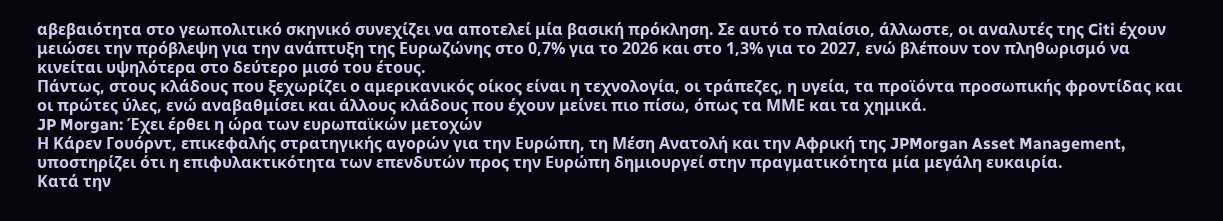αβεβαιότητα στο γεωπολιτικό σκηνικό συνεχίζει να αποτελεί μία βασική πρόκληση. Σε αυτό το πλαίσιο, άλλωστε, οι αναλυτές της Citi έχουν μειώσει την πρόβλεψη για την ανάπτυξη της Ευρωζώνης στο 0,7% για το 2026 και στο 1,3% για το 2027, ενώ βλέπουν τον πληθωρισμό να κινείται υψηλότερα στο δεύτερο μισό του έτους.
Πάντως, στους κλάδους που ξεχωρίζει ο αμερικανικός οίκος είναι η τεχνολογία, οι τράπεζες, η υγεία, τα προϊόντα προσωπικής φροντίδας και οι πρώτες ύλες, ενώ αναβαθμίσει και άλλους κλάδους που έχουν μείνει πιο πίσω, όπως τα ΜΜΕ και τα χημικά.
JP Morgan: Έχει έρθει η ώρα των ευρωπαϊκών μετοχών
Η Κάρεν Γουόρντ, επικεφαλής στρατηγικής αγορών για την Ευρώπη, τη Μέση Ανατολή και την Αφρική της JPMorgan Asset Management, υποστηρίζει ότι η επιφυλακτικότητα των επενδυτών προς την Ευρώπη δημιουργεί στην πραγματικότητα μία μεγάλη ευκαιρία.
Κατά την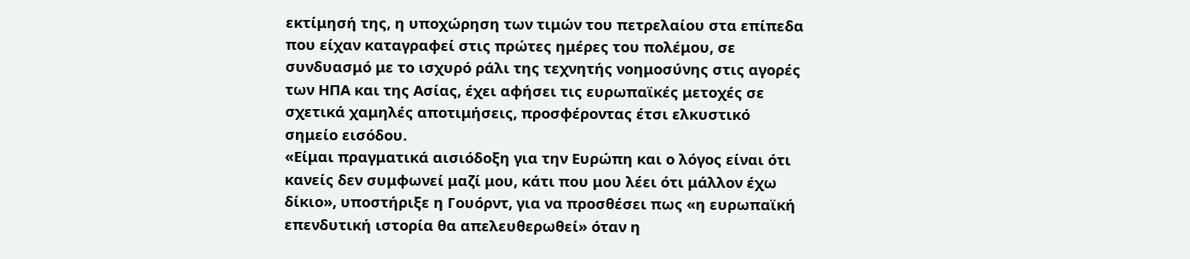εκτίμησή της, η υποχώρηση των τιμών του πετρελαίου στα επίπεδα που είχαν καταγραφεί στις πρώτες ημέρες του πολέμου, σε συνδυασμό με το ισχυρό ράλι της τεχνητής νοημοσύνης στις αγορές των ΗΠΑ και της Ασίας, έχει αφήσει τις ευρωπαϊκές μετοχές σε σχετικά χαμηλές αποτιμήσεις, προσφέροντας έτσι ελκυστικό σημείο εισόδου.
«Είμαι πραγματικά αισιόδοξη για την Ευρώπη και ο λόγος είναι ότι κανείς δεν συμφωνεί μαζί μου, κάτι που μου λέει ότι μάλλον έχω δίκιο», υποστήριξε η Γουόρντ, για να προσθέσει πως «η ευρωπαϊκή επενδυτική ιστορία θα απελευθερωθεί» όταν η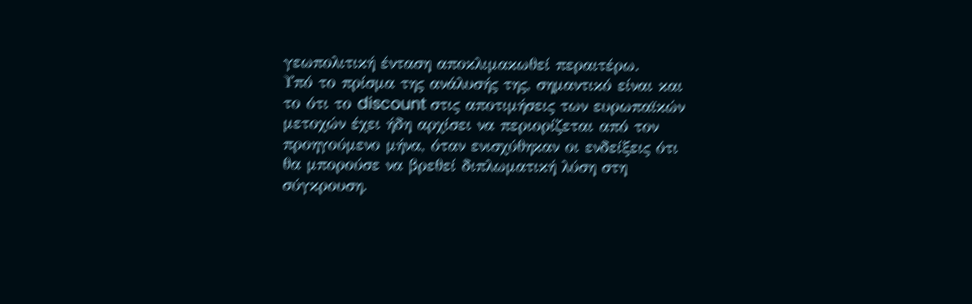γεωπολιτική ένταση αποκλιμακωθεί περαιτέρω.
Υπό το πρίσμα της ανάλυσής της, σημαντικό είναι και το ότι το discount στις αποτιμήσεις των ευρωπαϊκών μετοχών έχει ήδη αρχίσει να περιορίζεται από τον προηγούμενο μήνα, όταν ενισχύθηκαν οι ενδείξεις ότι θα μπορούσε να βρεθεί διπλωματική λύση στη σύγκρουση.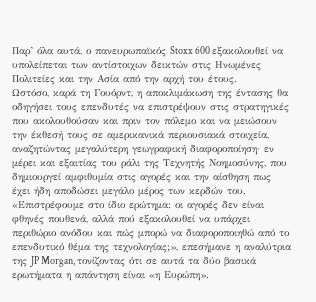Παρ’ όλα αυτά, ο πανευρωπαϊκός Stoxx 600 εξακολουθεί να υπολείπεται των αντίστοιχων δεικτών στις Ηνωμένες Πολιτείες και την Ασία από την αρχή του έτους.
Ωστόσο, καρά τη Γουόρντ, η αποκλιμάκωση της έντασης θα οδηγήσει τους επενδυτές να επιστρέψουν στις στρατηγικές που ακολουθούσαν και πριν τον πόλεμο και να μειώσουν την έκθεσή τους σε αμερικανικά περιουσιακά στοιχεία, αναζητώντας μεγαλύτερη γεωγραφική διαφοροποίηση· εν μέρει και εξαιτίας του ράλι της Τεχνητής Νοημοσύνης, που δημιουργεί αμφιθυμία στις αγορές και την αίσθηση πως έχει ήδη αποδώσει μεγάλο μέρος των κερδών του.
«Επιστρέφουμε στο ίδιο ερώτημα: οι αγορές δεν είναι φθηνές πουθενά, αλλά πού εξακολουθεί να υπάρχει περιθώριο ανόδου και πώς μπορώ να διαφοροποιηθώ από το επενδυτικό θέμα της τεχνολογίας;», επεσήμανε η αναλύτρια της JP Morgan, τονίζοντας ότι σε αυτά τα δύο βασικά ερωτήματα η απάντηση είναι «η Ευρώπη».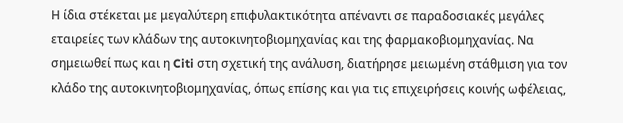Η ίδια στέκεται με μεγαλύτερη επιφυλακτικότητα απέναντι σε παραδοσιακές μεγάλες εταιρείες των κλάδων της αυτοκινητοβιομηχανίας και της φαρμακοβιομηχανίας. Να σημειωθεί πως και η Citi στη σχετική της ανάλυση, διατήρησε μειωμένη στάθμιση για τον κλάδο της αυτοκινητοβιομηχανίας, όπως επίσης και για τις επιχειρήσεις κοινής ωφέλειας,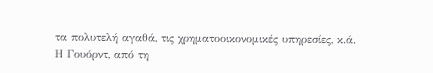τα πολυτελή αγαθά, τις χρηματοοικονομικές υπηρεσίες, κ.ά.
Η Γουόρντ, από τη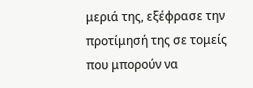μεριά της, εξέφρασε την προτίμησή της σε τομείς που μπορούν να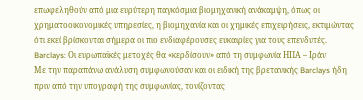επωφεληθούν από μια ευρύτερη παγκόσμια βιομηχανική ανάκαμψη, όπως οι χρηματοοικονομικές υπηρεσίες, η βιομηχανία και οι χημικές επιχειρήσεις, εκτιμώντας ότι εκεί βρίσκονται σήμερα οι πιο ενδιαφέρουσες ευκαιρίες για τους επενδυτές.
Barclays: Οι ευρωπαϊκές μετοχές θα «κερδίσουν» από τη συμφωνία ΗΠΑ – Ιράν
Με την παραπάνω ανάλυση συμφωνούσαν και οι ειδική της βρετανικής Barclays ήδη πριν από την υπογραφή της συμφωνίας, τονίζοντας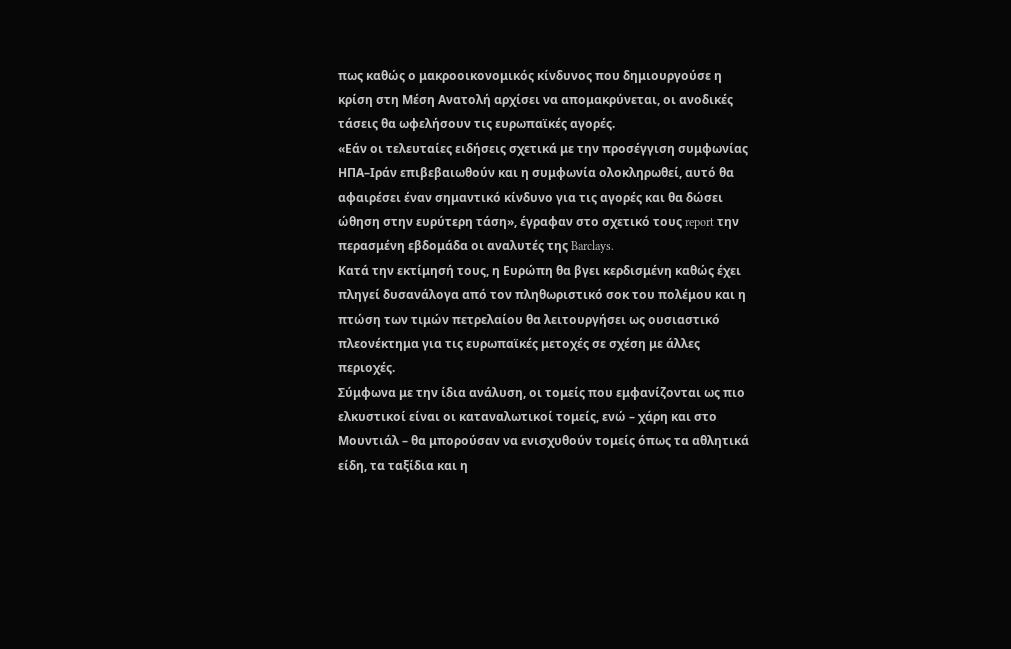πως καθώς ο μακροοικονομικός κίνδυνος που δημιουργούσε η κρίση στη Μέση Ανατολή αρχίσει να απομακρύνεται, οι ανοδικές τάσεις θα ωφελήσουν τις ευρωπαϊκές αγορές.
«Εάν οι τελευταίες ειδήσεις σχετικά με την προσέγγιση συμφωνίας ΗΠΑ–Ιράν επιβεβαιωθούν και η συμφωνία ολοκληρωθεί, αυτό θα αφαιρέσει έναν σημαντικό κίνδυνο για τις αγορές και θα δώσει ώθηση στην ευρύτερη τάση», έγραφαν στο σχετικό τους report την περασμένη εβδομάδα οι αναλυτές της Barclays.
Κατά την εκτίμησή τους, η Ευρώπη θα βγει κερδισμένη καθώς έχει πληγεί δυσανάλογα από τον πληθωριστικό σοκ του πολέμου και η πτώση των τιμών πετρελαίου θα λειτουργήσει ως ουσιαστικό πλεονέκτημα για τις ευρωπαϊκές μετοχές σε σχέση με άλλες περιοχές.
Σύμφωνα με την ίδια ανάλυση, οι τομείς που εμφανίζονται ως πιο ελκυστικοί είναι οι καταναλωτικοί τομείς, ενώ – χάρη και στο Μουντιάλ – θα μπορούσαν να ενισχυθούν τομείς όπως τα αθλητικά είδη, τα ταξίδια και η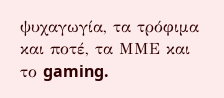ψυχαγωγία, τα τρόφιμα και ποτέ, τα ΜΜΕ και το gaming.